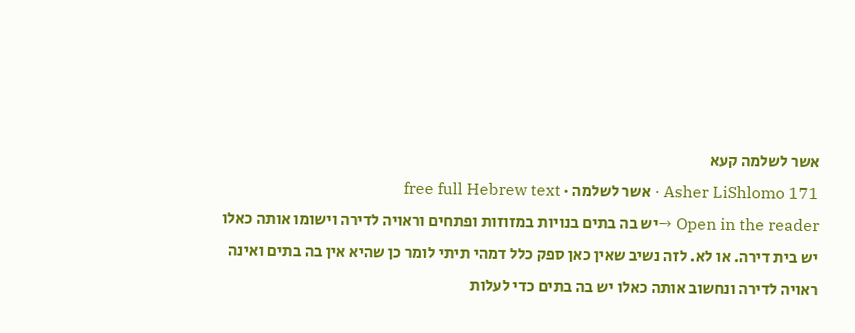אשר לשלמה קעא
Asher LiShlomo 171 · אשר לשלמה · free full Hebrew text
Open in the reader →יש בה בתים בנויות במזוזות ופתחים וראויה לדירה וישומו אותה כאלו יש בית דירה. או לא. לזה נשיב שאין כאן ספק כלל דמהי תיתי לומר כן שהיא אין בה בתים ואינה ראויה לדירה ונחשוב אותה כאלו יש בה בתים כדי לעלות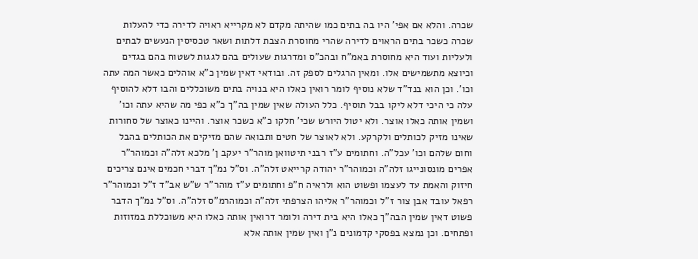שכרה. והלא אם אפי' היו בה בתים כמו שהיתה מקדם לא מקרייא ראויה לדירה כדי להעלות שכרה כשכר בתים הראוים לדירה שהרי מחוסרת הצבת דלתות ושאר טכסיסין הנעשים לבתים ולעליות ועוד היא מחוסרת באמ"ח ובהכ"ס ומדרגות שעולים בהם לגגות לשטוח בהם בגדים וכיוצא מתשמישים אלו. ומאין הרגלים לספק זה. ובודאי דאין שמין כ"א אוהלים כאשר המה עתה וכו'. וכן הוא בנד"ד שלא נוסיף לומר רואין כאלו היא בנויה בתים משוכללים והבו דלא להוסיף עלה כי היכי דלא ליקו בבל תוסיף. כלל העולה שאין שמין בה"ך כ"א כפי מה שהיא עתה וכו' ושמין אותה כאלו אוצר. ולא יטול היורש שכי' חלקו כ"א כשכר אוצר. והיינו כאוצר של סחורות שאינו מזיק לכותלים ולקרקע. ולא לאוצר של חטים ותבואה שהם מזיקים את הכותלים בהבל וחום שלהם וכו' עכל"ה. וחתומים ע"ז רבני תיטוואן מוהר"ר יעקב ן' מלכא זלה"ה וכמוהר"ר אפרים מונסונייגו זלה"ה וכמוהר"ר יהודה קרייאט זלה"ה. וס"ל נמ"ך דברי חכמים אינם צריכים חיזוק והאמת עד לעצמו ופשוט הוא ולראיה ח"פ וחתומים ע"ז מוהר"ר ש"ש אב"ד ז"ל וכמוהר"ר רפאל עובד אבן צור ז"ל וכמוהר"ר אליהו הצרפתי זלה"ה וכמוהרמ"ס זלה"ה. וס"ל נמ"ך הדבר פשוט דאין שמין הבה"ך כאלו היא בית דירה ולומר דרואין אותה כאלו היא משוכללת במזוזות ופתחים. וכן נמצא בפסקי קדמונים נ"ן ואין שמין אותה אלא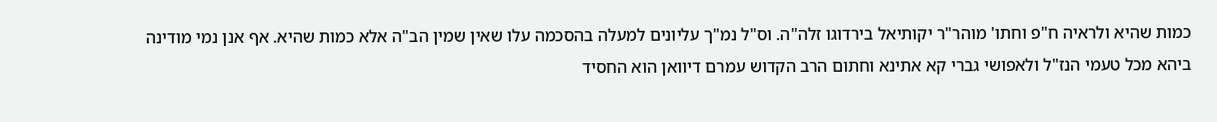כמות שהיא ולראיה ח"פ וחתו' מוהר"ר יקותיאל בירדוגו זלה"ה. וס"ל נמ"ך עליונים למעלה בהסכמה עלו שאין שמין הב"ה אלא כמות שהיא. אף אנן נמי מודינה ביהא מכל טעמי הנז"ל ולאפושי גברי קא אתינא וחתום הרב הקדוש עמרם דיוואן הוא החסיד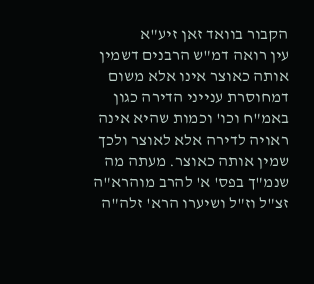הקבור בוואד זאן זיע"א
עין רואה דמ"ש הרבנים דשמין אותה כאוצר אינו אלא משום דמחוסרת ענייני הדירה כגון באמ"ח וכו' וכמות שהיא אינה ראויה לדירה אלא לאוצר ולכך שמין אותה כאוצר. מעתה מה שנמ"ך בפס' א' להרב מוהרא"ה זצ"ל וז"ל ושיערו הרא' זלה"ה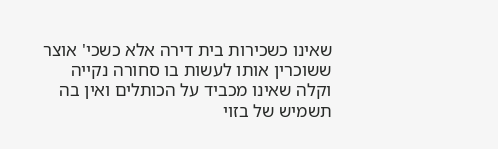שאינו כשכירות בית דירה אלא כשכי' אוצר ששוכרין אותו לעשות בו סחורה נקייה וקלה שאינו מכביד על הכותלים ואין בה תשמיש של בזוי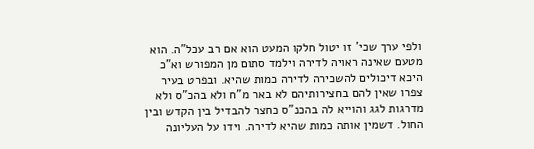ולפי ערך שכי' זו יטול חלקו המעט הוא אם רב עכל"ה. הוא מטעם שאינה ראויה לדירה וילמד סתום מן המפורש וא"כ היכא דיכולים להשכירה לדירה כמות שהיא. ובפרט בעיר צפרו שאין להם בחצירותיהם לא באר מ"ח ולא בהכ"ס ולא מדרגות לגג והוייא לה בהכנ"ס כחצר להבדיל בין הקדש ובין החול. דשמין אותה כמות שהיא לדירה. וידו על העליונה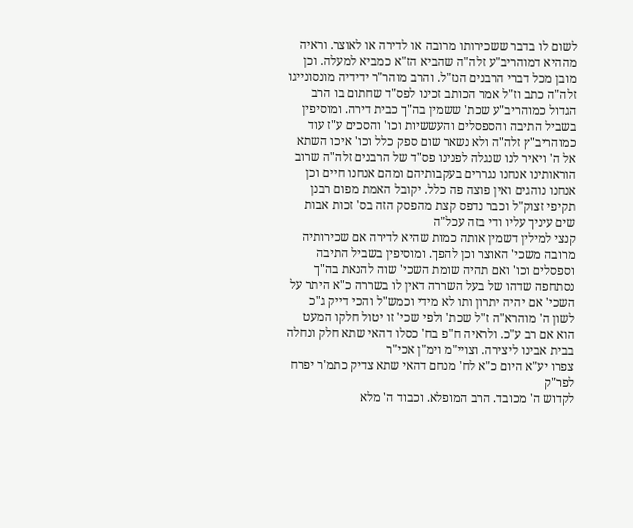לשום לו בדבר ששכירותו מרובה או לדירה או לאוצר. וראיה מההיא דמוהריב"ע זלה"ה שהביא הז"א כמביא למעלה. וכן מובן מכל דברי הרבנים הנז"ל. והרב מוהר"ר ידידיה מונסונייגו זלה"ה כתב וז"ל אמר הכותב זכינו לפס"ד שחתום בו הרב הגדול כמוהריב"ע שכת' ששמין בה"ך כבית דירה. ומוסיפין בשביל התיבה והספסלים והעששיות וכו' והסכים ע"ז עוד כמוהריב"ץ זלה"ה ולא נשאר שום ספק כלל וכו' איכו השתא אל ה' ויאיר לנו שנגלה לפנינו פס"ד של הרבנים זלה"ה שרוב הוראותינו אנחנו נגררים בעקבותיהם ומהם אנחנו חיים וכן אנחנו נוהגים ואין פוצה פה כלל. יקובל האמת מפום רבנן תקיפי זצוק"ל וכבר נדפס קצת מהפסק הזה בס' זכות אבות שים עיניך עליו ודי בזה עכל"ה
קנצי למילין דשמין אותה כמות שהיא לדירה אם שכירותיה מרובה משכי' האוצר וכן להפך. ומוסיפין בשביל התיבה וספסלים וכו' ואם תהיה שומת השכי' שוה להנאת בה"ך נסתחפה שדהו של בעל השררה דאין לו בשררה כ"א היתר על השכי' אם יהיה יתרון ותו לא מידי וכמש"ל והכי דייק ג"כ לשון ה' מוהרא"ה ז"ל שכת' ולפי שכי' זו יטול חלקו המעט הוא אם רב ע"כ. ולראיה ח"פ בח' כסלו דהאי שתא חלק ונחלה בבית אבינו ליצירה. וצויי"מ וימ"ן אכי"ר
צפרו יע"א היום כ"א לח' מנחם דהאי שתא צדיק כתמ'ר יפרח לפר"ק
לקדוש ה' מכובד. הרב המופלא. וכבוד ה' מלא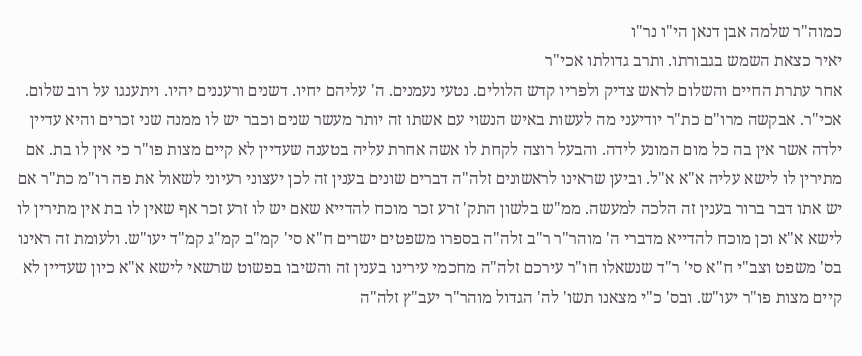כמוה"ר שלמה אבן דנאן הי"ו נר"ו
יאיר כצאת השמש בגבורתו. ותרב גדולתו אכי"ר
אחר עתרת החיים והשלום לראש צדיק ולפריו קדש הלולים. נטעי נעמנים. ה' עליהם יחיו. דשנים ורעננים יהיו. ויתענגו על רוב שלום. אכי"ר. אבקשה מרו"ם כת"ר יודיעני מה לעשות באיש הנשוי עם אשתו זה יותר מעשר שנים וכבר יש לו ממנה שני זכרים והיא עדיין ילדה אשר אין בה כל מום המונע לידה. והבעל רוצה לקחת לו אשה אחרת עליה בטענה שעדיין לא קיים מצות פו"ר כי אין לו בת. אם מתירין לו לישא עליה א"א א"ל. וביען שראינו לראשונים זלה"ה דברים שונים בענין זה לכן יעצוני רעיוני לשאול את פה רו"מ כת"ר אם יש אתו דבר ברור בענין זה הלכה למעשה. ממ"ש בלשון התק' זרע זכר מוכח להדייא שאם יש לו זרע זכר אף שאין לו בת אין מתירין לו לישא א"א וכן מוכח להדייא מדברי ה' מוהר"ר ר"ב זלה"ה בספרו משפטים ישרים ח"א סי' קמ"ב קמ"ג קמ"ד יעו"ש. ולעומת זה ראינו בס' משפט וצב"י ח"א סי' ר"ד שנשאלו חו"ר עירכם זלה"ה מחכמי עירינו בענין זה והשיבו בפשוט שרשאי לישא א"א כיון שעדיין לא קיים מצות פו"ר יעו"ש. ובס' כ"י מצאנו תשו' לה' הגדול מוהר"ר יעב"ץ זלה"ה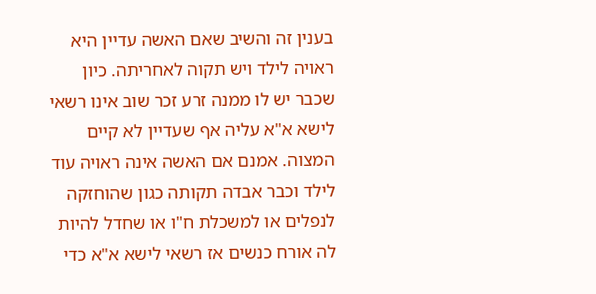בענין זה והשיב שאם האשה עדיין היא ראויה לילד ויש תקוה לאחריתה. כיון שכבר יש לו ממנה זרע זכר שוב אינו רשאי לישא א"א עליה אף שעדיין לא קיים המצוה. אמנם אם האשה אינה ראויה עוד לילד וכבר אבדה תקותה כגון שהוחזקה לנפלים או למשכלת ח"ו או שחדל להיות לה אורח כנשים אז רשאי לישא א"א כדי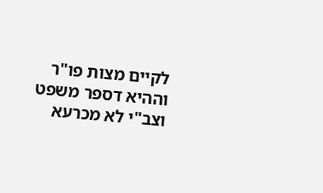לקיים מצות פו"ר וההיא דספר משפט וצב"י לא מכרעא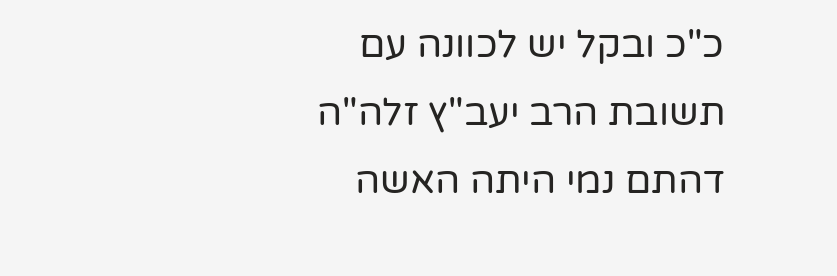כ"כ ובקל יש לכוונה עם תשובת הרב יעב"ץ זלה"ה דהתם נמי היתה האשה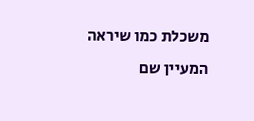משכלת כמו שיראה המעיין שם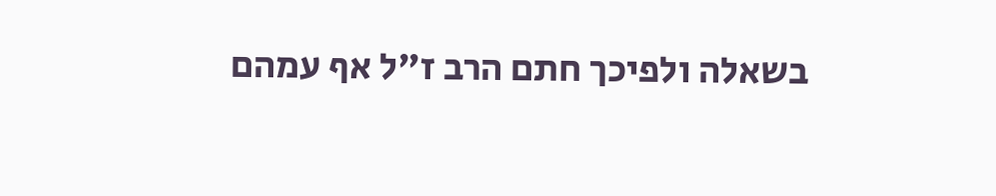בשאלה ולפיכך חתם הרב ז"ל אף עמהם